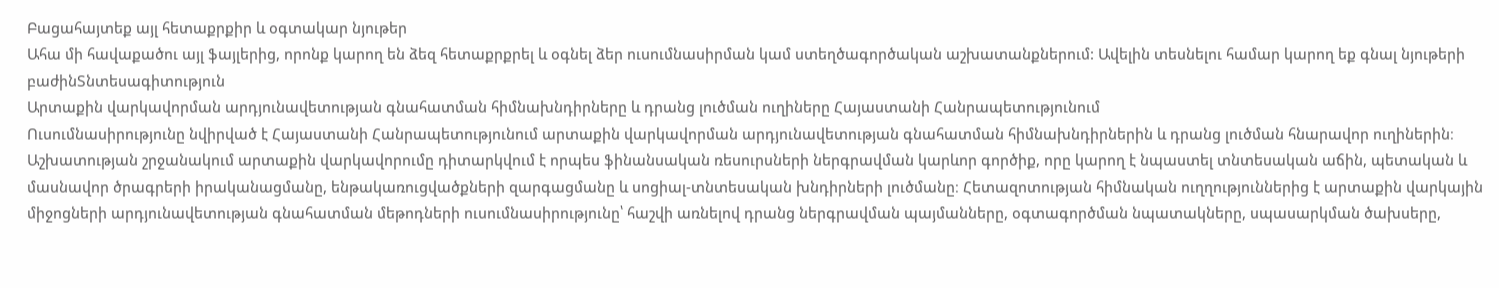Բացահայտեք այլ հետաքրքիր և օգտակար նյութեր
Ահա մի հավաքածու այլ ֆայլերից, որոնք կարող են ձեզ հետաքրքրել և օգնել ձեր ուսումնասիրման կամ ստեղծագործական աշխատանքներում: Ավելին տեսնելու համար կարող եք գնալ նյութերի բաժինՏնտեսագիտություն
Արտաքին վարկավորման արդյունավետության գնահատման հիմնախնդիրները և դրանց լուծման ուղիները Հայաստանի Հանրապետությունում
Ուսումնասիրությունը նվիրված է Հայաստանի Հանրապետությունում արտաքին վարկավորման արդյունավետության գնահատման հիմնախնդիրներին և դրանց լուծման հնարավոր ուղիներին։ Աշխատության շրջանակում արտաքին վարկավորումը դիտարկվում է որպես ֆինանսական ռեսուրսների ներգրավման կարևոր գործիք, որը կարող է նպաստել տնտեսական աճին, պետական և մասնավոր ծրագրերի իրականացմանը, ենթակառուցվածքների զարգացմանը և սոցիալ-տնտեսական խնդիրների լուծմանը։ Հետազոտության հիմնական ուղղություններից է արտաքին վարկային միջոցների արդյունավետության գնահատման մեթոդների ուսումնասիրությունը՝ հաշվի առնելով դրանց ներգրավման պայմանները, օգտագործման նպատակները, սպասարկման ծախսերը,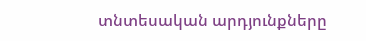տնտեսական արդյունքները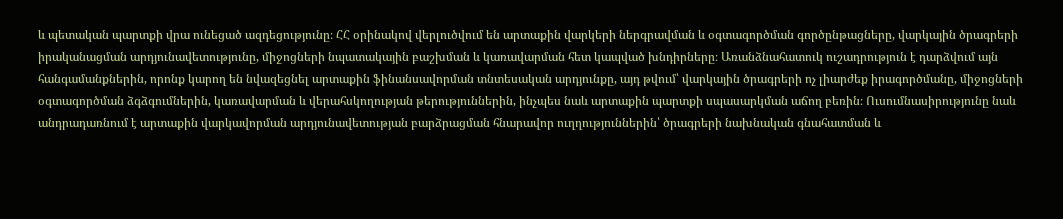և պետական պարտքի վրա ունեցած ազդեցությունը։ ՀՀ օրինակով վերլուծվում են արտաքին վարկերի ներգրավման և օգտագործման գործընթացները, վարկային ծրագրերի իրականացման արդյունավետությունը, միջոցների նպատակային բաշխման և կառավարման հետ կապված խնդիրները։ Առանձնահատուկ ուշադրություն է դարձվում այն հանգամանքներին, որոնք կարող են նվազեցնել արտաքին ֆինանսավորման տնտեսական արդյունքը, այդ թվում՝ վարկային ծրագրերի ոչ լիարժեք իրագործմանը, միջոցների օգտագործման ձգձգումներին, կառավարման և վերահսկողության թերություններին, ինչպես նաև արտաքին պարտքի սպասարկման աճող բեռին։ Ուսումնասիրությունը նաև անդրադառնում է արտաքին վարկավորման արդյունավետության բարձրացման հնարավոր ուղղություններին՝ ծրագրերի նախնական գնահատման և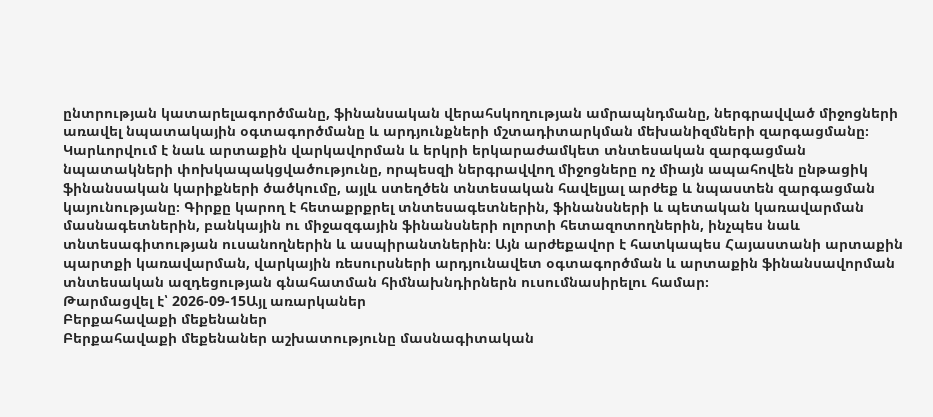ընտրության կատարելագործմանը, ֆինանսական վերահսկողության ամրապնդմանը, ներգրավված միջոցների առավել նպատակային օգտագործմանը և արդյունքների մշտադիտարկման մեխանիզմների զարգացմանը։ Կարևորվում է նաև արտաքին վարկավորման և երկրի երկարաժամկետ տնտեսական զարգացման նպատակների փոխկապակցվածությունը, որպեսզի ներգրավվող միջոցները ոչ միայն ապահովեն ընթացիկ ֆինանսական կարիքների ծածկումը, այլև ստեղծեն տնտեսական հավելյալ արժեք և նպաստեն զարգացման կայունությանը։ Գիրքը կարող է հետաքրքրել տնտեսագետներին, ֆինանսների և պետական կառավարման մասնագետներին, բանկային ու միջազգային ֆինանսների ոլորտի հետազոտողներին, ինչպես նաև տնտեսագիտության ուսանողներին և ասպիրանտներին։ Այն արժեքավոր է հատկապես Հայաստանի արտաքին պարտքի կառավարման, վարկային ռեսուրսների արդյունավետ օգտագործման և արտաքին ֆինանսավորման տնտեսական ազդեցության գնահատման հիմնախնդիրներն ուսումնասիրելու համար։
Թարմացվել է՝ 2026-09-15Այլ առարկաներ
Բերքահավաքի մեքենաներ
Բերքահավաքի մեքենաներ աշխատությունը մասնագիտական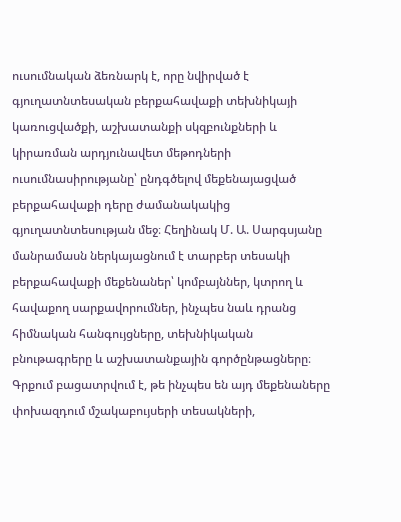ուսումնական ձեռնարկ է, որը նվիրված է գյուղատնտեսական բերքահավաքի տեխնիկայի կառուցվածքի, աշխատանքի սկզբունքների և կիրառման արդյունավետ մեթոդների ուսումնասիրությանը՝ ընդգծելով մեքենայացված բերքահավաքի դերը ժամանակակից գյուղատնտեսության մեջ։ Հեղինակ Մ. Ա. Սարգսյանը մանրամասն ներկայացնում է տարբեր տեսակի բերքահավաքի մեքենաներ՝ կոմբայններ, կտրող և հավաքող սարքավորումներ, ինչպես նաև դրանց հիմնական հանգույցները, տեխնիկական բնութագրերը և աշխատանքային գործընթացները։ Գրքում բացատրվում է, թե ինչպես են այդ մեքենաները փոխազդում մշակաբույսերի տեսակների,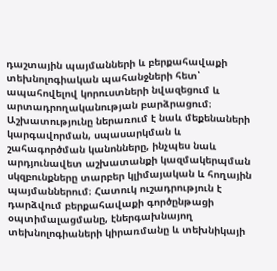դաշտային պայմանների և բերքահավաքի տեխնոլոգիական պահանջների հետ՝ ապահովելով կորուստների նվազեցում և արտադրողականության բարձրացում։ Աշխատությունը ներառում է նաև մեքենաների կարգավորման, սպասարկման և շահագործման կանոնները, ինչպես նաև արդյունավետ աշխատանքի կազմակերպման սկզբունքները տարբեր կլիմայական և հողային պայմաններում։ Հատուկ ուշադրություն է դարձվում բերքահավաքի գործընթացի օպտիմալացմանը, էներգախնայող տեխնոլոգիաների կիրառմանը և տեխնիկայի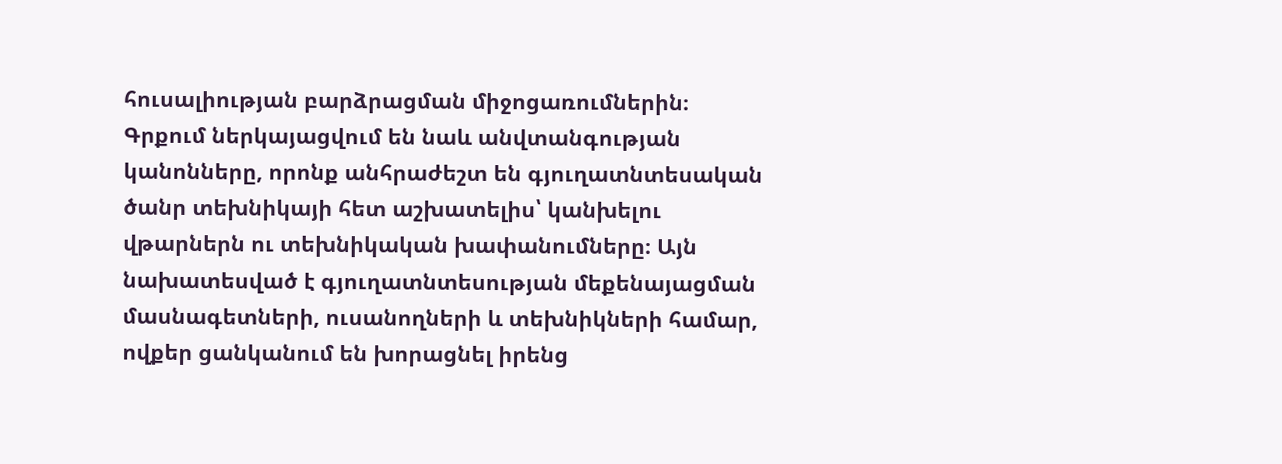հուսալիության բարձրացման միջոցառումներին։ Գրքում ներկայացվում են նաև անվտանգության կանոնները, որոնք անհրաժեշտ են գյուղատնտեսական ծանր տեխնիկայի հետ աշխատելիս՝ կանխելու վթարներն ու տեխնիկական խափանումները։ Այն նախատեսված է գյուղատնտեսության մեքենայացման մասնագետների, ուսանողների և տեխնիկների համար, ովքեր ցանկանում են խորացնել իրենց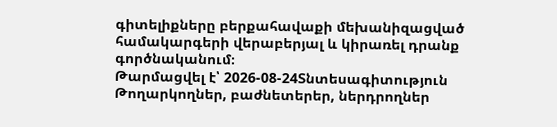գիտելիքները բերքահավաքի մեխանիզացված համակարգերի վերաբերյալ և կիրառել դրանք գործնականում։
Թարմացվել է՝ 2026-08-24Տնտեսագիտություն
Թողարկողներ, բաժնետերեր, ներդրողներ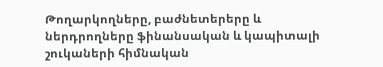Թողարկողները, բաժնետերերը և ներդրողները ֆինանսական և կապիտալի շուկաների հիմնական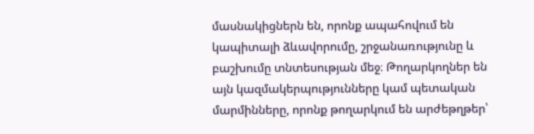մասնակիցներն են, որոնք ապահովում են կապիտալի ձևավորումը, շրջանառությունը և բաշխումը տնտեսության մեջ։ Թողարկողներ են այն կազմակերպությունները կամ պետական մարմինները, որոնք թողարկում են արժեթղթեր՝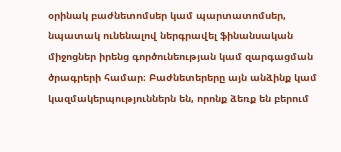օրինակ բաժնետոմսեր կամ պարտատոմսեր, նպատակ ունենալով ներգրավել ֆինանսական միջոցներ իրենց գործունեության կամ զարգացման ծրագրերի համար։ Բաժնետերերը այն անձինք կամ կազմակերպություններն են, որոնք ձեռք են բերում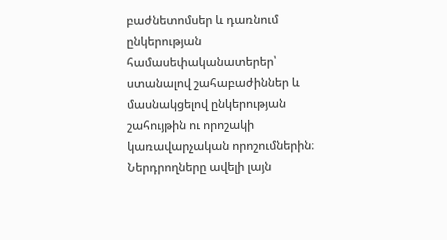բաժնետոմսեր և դառնում ընկերության համասեփականատերեր՝ ստանալով շահաբաժիններ և մասնակցելով ընկերության շահույթին ու որոշակի կառավարչական որոշումներին։ Ներդրողները ավելի լայն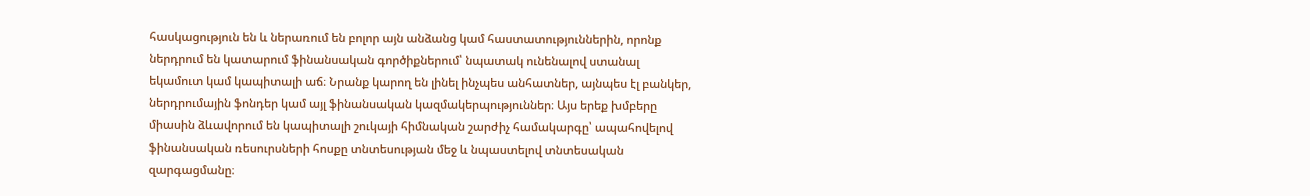հասկացություն են և ներառում են բոլոր այն անձանց կամ հաստատություններին, որոնք ներդրում են կատարում ֆինանսական գործիքներում՝ նպատակ ունենալով ստանալ եկամուտ կամ կապիտալի աճ։ Նրանք կարող են լինել ինչպես անհատներ, այնպես էլ բանկեր, ներդրումային ֆոնդեր կամ այլ ֆինանսական կազմակերպություններ։ Այս երեք խմբերը միասին ձևավորում են կապիտալի շուկայի հիմնական շարժիչ համակարգը՝ ապահովելով ֆինանսական ռեսուրսների հոսքը տնտեսության մեջ և նպաստելով տնտեսական զարգացմանը։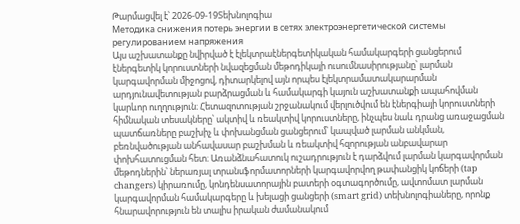Թարմացվել է՝ 2026-09-19Տեխնոլոգիա
Методика снижения потерь энергии в сетях электроэнергетической системы регулированием напряжения
Այս աշխատանքը նվիրված է էլեկտրաէներգետիկական համակարգերի ցանցերում էներգետիկ կորուստների նվազեցման մեթոդիկայի ուսումնասիրությանը՝ լարման կարգավորման միջոցով, դիտարկելով այն որպես էլեկտրամատակարարման արդյունավետության բարձրացման և համակարգի կայուն աշխատանքի ապահովման կարևոր ուղղություն։ Հետազոտության շրջանակում վերլուծվում են էներգիայի կորուստների հիմնական տեսակները՝ ակտիվ և ռեակտիվ կորուստները, ինչպես նաև դրանց առաջացման պատճառները բաշխիչ և փոխանցման ցանցերում՝ կապված լարման անկման, բեռնվածության անհավասար բաշխման և ռեակտիվ հզորության անբավարար փոխհատուցման հետ։ Առանձնահատուկ ուշադրություն է դարձվում լարման կարգավորման մեթոդներին՝ ներառյալ տրանսֆորմատորների կարգավորվող թափանցիկ կոճերի (tap changers) կիրառումը, կոնդենսատորային բատերի օգտագործումը, ավտոմատ լարման կարգավորման համակարգերը և խելացի ցանցերի (smart grid) տեխնոլոգիաները, որոնք հնարավորություն են տալիս իրական ժամանակում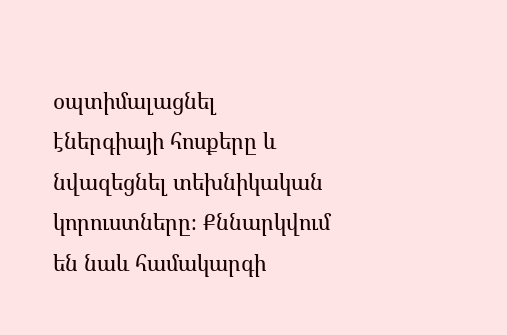օպտիմալացնել էներգիայի հոսքերը և նվազեցնել տեխնիկական կորուստները։ Քննարկվում են նաև համակարգի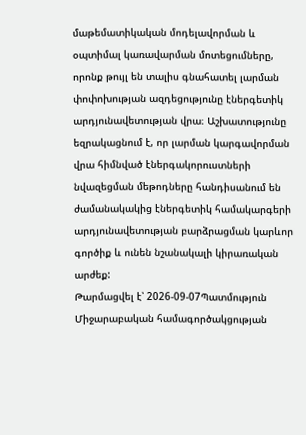մաթեմատիկական մոդելավորման և օպտիմալ կառավարման մոտեցումները, որոնք թույլ են տալիս գնահատել լարման փոփոխության ազդեցությունը էներգետիկ արդյունավետության վրա։ Աշխատությունը եզրակացնում է, որ լարման կարգավորման վրա հիմնված էներգակորուստների նվազեցման մեթոդները հանդիսանում են ժամանակակից էներգետիկ համակարգերի արդյունավետության բարձրացման կարևոր գործիք և ունեն նշանակալի կիրառական արժեք:
Թարմացվել է՝ 2026-09-07Պատմություն
Միջարաբական համագործակցության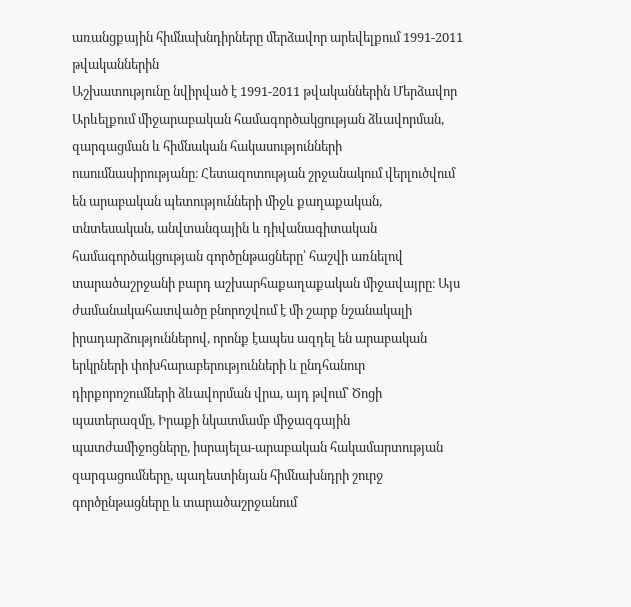առանցքային հիմնախնդիրները մերձավոր արեվելքում 1991-2011 թվականներին
Աշխատությունը նվիրված է 1991-2011 թվականներին Մերձավոր Արևելքում միջարաբական համագործակցության ձևավորման, զարգացման և հիմնական հակասությունների ուսումնասիրությանը։ Հետազոտության շրջանակում վերլուծվում են արաբական պետությունների միջև քաղաքական, տնտեսական, անվտանգային և դիվանագիտական համագործակցության գործընթացները՝ հաշվի առնելով տարածաշրջանի բարդ աշխարհաքաղաքական միջավայրը։ Այս ժամանակահատվածը բնորոշվում է մի շարք նշանակալի իրադարձություններով, որոնք էապես ազդել են արաբական երկրների փոխհարաբերությունների և ընդհանուր դիրքորոշումների ձևավորման վրա, այդ թվում՝ Ծոցի պատերազմը, Իրաքի նկատմամբ միջազգային պատժամիջոցները, իսրայելա-արաբական հակամարտության զարգացումները, պաղեստինյան հիմնախնդրի շուրջ գործընթացները և տարածաշրջանում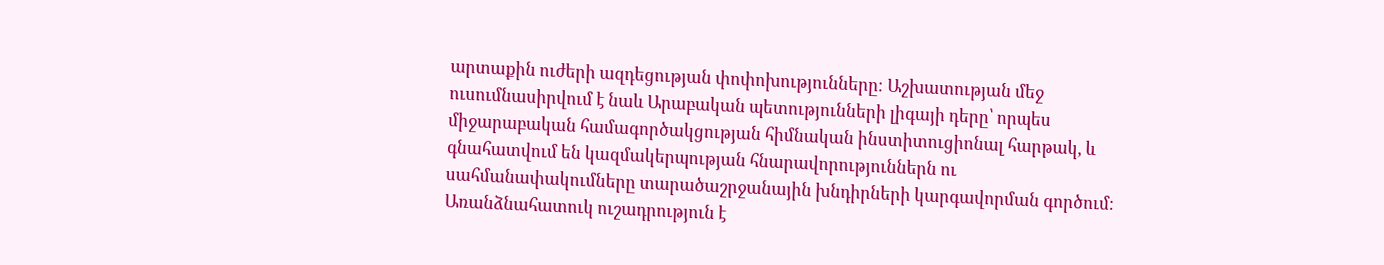արտաքին ուժերի ազդեցության փոփոխությունները։ Աշխատության մեջ ուսումնասիրվում է նաև Արաբական պետությունների լիգայի դերը՝ որպես միջարաբական համագործակցության հիմնական ինստիտուցիոնալ հարթակ, և գնահատվում են կազմակերպության հնարավորություններն ու սահմանափակումները տարածաշրջանային խնդիրների կարգավորման գործում։ Առանձնահատուկ ուշադրություն է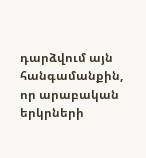դարձվում այն հանգամանքին, որ արաբական երկրների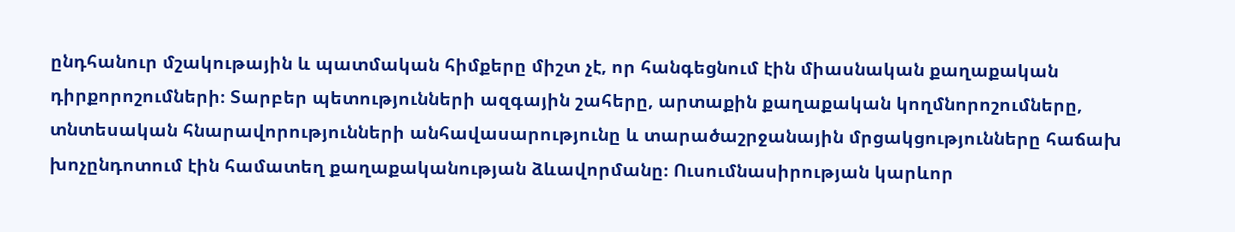ընդհանուր մշակութային և պատմական հիմքերը միշտ չէ, որ հանգեցնում էին միասնական քաղաքական դիրքորոշումների։ Տարբեր պետությունների ազգային շահերը, արտաքին քաղաքական կողմնորոշումները, տնտեսական հնարավորությունների անհավասարությունը և տարածաշրջանային մրցակցությունները հաճախ խոչընդոտում էին համատեղ քաղաքականության ձևավորմանը։ Ուսումնասիրության կարևոր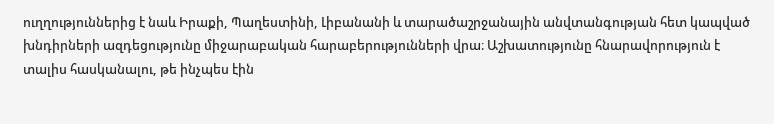ուղղություններից է նաև Իրաքի, Պաղեստինի, Լիբանանի և տարածաշրջանային անվտանգության հետ կապված խնդիրների ազդեցությունը միջարաբական հարաբերությունների վրա։ Աշխատությունը հնարավորություն է տալիս հասկանալու, թե ինչպես էին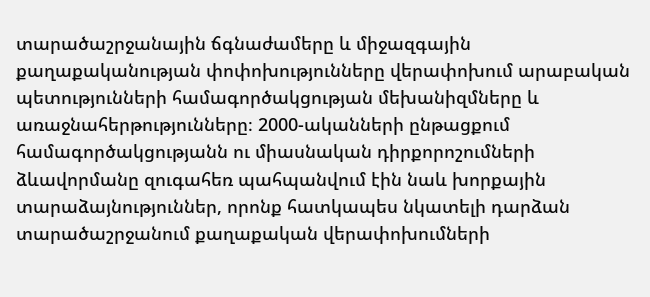տարածաշրջանային ճգնաժամերը և միջազգային քաղաքականության փոփոխությունները վերափոխում արաբական պետությունների համագործակցության մեխանիզմները և առաջնահերթությունները։ 2000-ականների ընթացքում համագործակցությանն ու միասնական դիրքորոշումների ձևավորմանը զուգահեռ պահպանվում էին նաև խորքային տարաձայնություններ, որոնք հատկապես նկատելի դարձան տարածաշրջանում քաղաքական վերափոխումների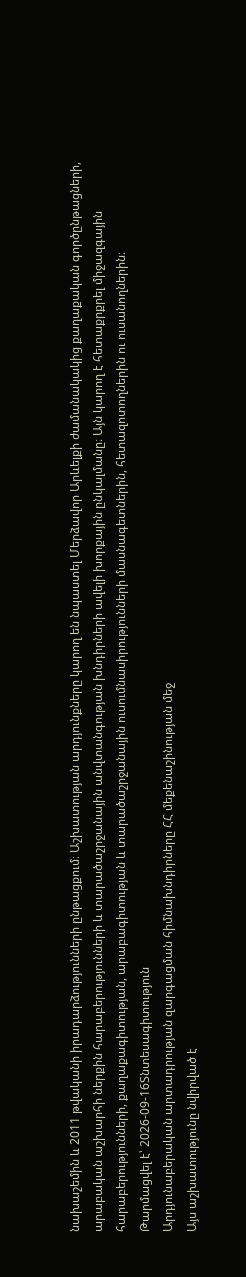նախաշեմին և 2011 թվականի իրադարձությունների ընթացքում։ Աշխատության արդյունքները կարող են նպաստել Մերձավոր Արևելքի ժամանակակից քաղաքական գործընթացների, արաբական աշխարհի ներքին հարաբերությունների և տարածաշրջանային անվտանգության խնդիրների ավելի խորքային ընկալմանը։ Այն կարող է հետաքրքրել միջազգային հարաբերությունների, քաղաքագիտության, արաբագիտության և տարածաշրջանային ուսումնասիրությունների մասնագետներին, հետազոտողներին ու ուսանողներին։
Թարմացվել է՝ 2026-09-16Տնտեսագիտություն
Արդյունաբերական արտադրության զարգացման հիմնախնդիրները ՀՀ մեքենաշինության մեջ
Այս աշխատությունը նվիրված է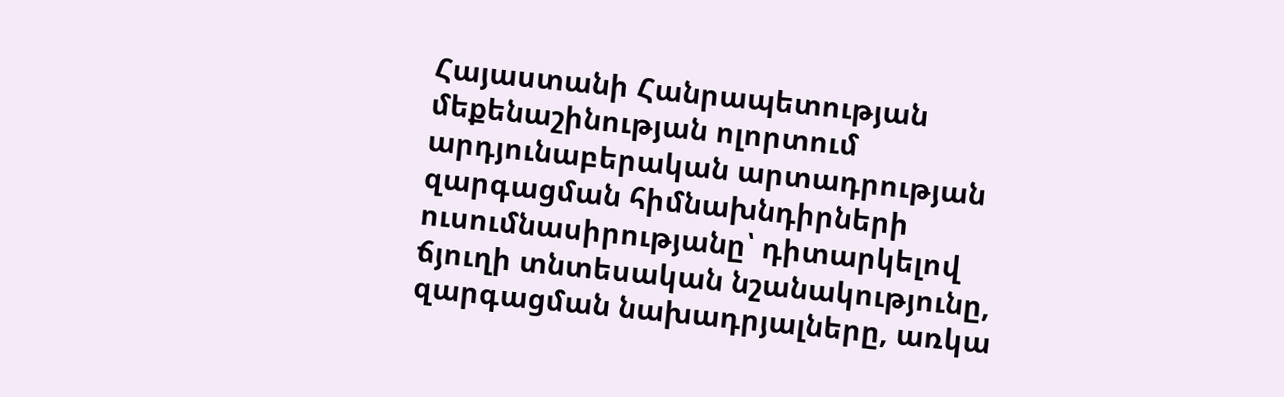Հայաստանի Հանրապետության մեքենաշինության ոլորտում արդյունաբերական արտադրության զարգացման հիմնախնդիրների ուսումնասիրությանը՝ դիտարկելով ճյուղի տնտեսական նշանակությունը, զարգացման նախադրյալները, առկա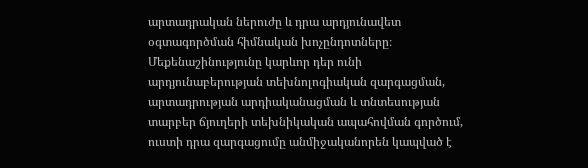արտադրական ներուժը և դրա արդյունավետ օգտագործման հիմնական խոչընդոտները։ Մեքենաշինությունը կարևոր դեր ունի արդյունաբերության տեխնոլոգիական զարգացման, արտադրության արդիականացման և տնտեսության տարբեր ճյուղերի տեխնիկական ապահովման գործում, ուստի դրա զարգացումը անմիջականորեն կապված է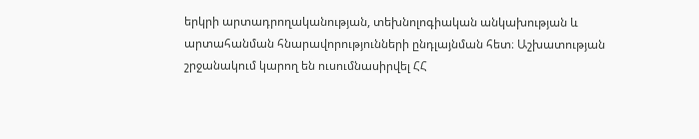երկրի արտադրողականության, տեխնոլոգիական անկախության և արտահանման հնարավորությունների ընդլայնման հետ։ Աշխատության շրջանակում կարող են ուսումնասիրվել ՀՀ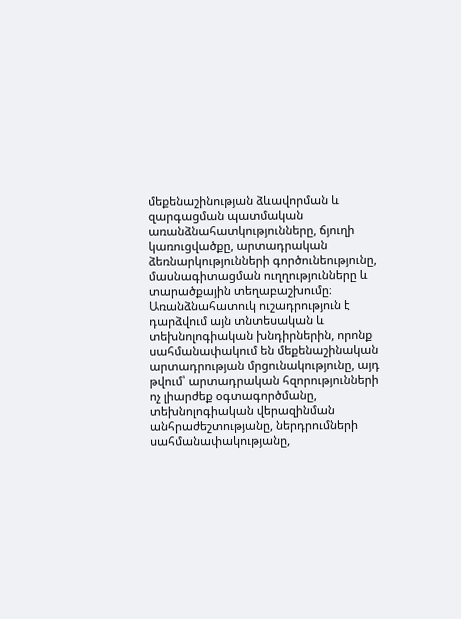մեքենաշինության ձևավորման և զարգացման պատմական առանձնահատկությունները, ճյուղի կառուցվածքը, արտադրական ձեռնարկությունների գործունեությունը, մասնագիտացման ուղղությունները և տարածքային տեղաբաշխումը։ Առանձնահատուկ ուշադրություն է դարձվում այն տնտեսական և տեխնոլոգիական խնդիրներին, որոնք սահմանափակում են մեքենաշինական արտադրության մրցունակությունը, այդ թվում՝ արտադրական հզորությունների ոչ լիարժեք օգտագործմանը, տեխնոլոգիական վերազինման անհրաժեշտությանը, ներդրումների սահմանափակությանը,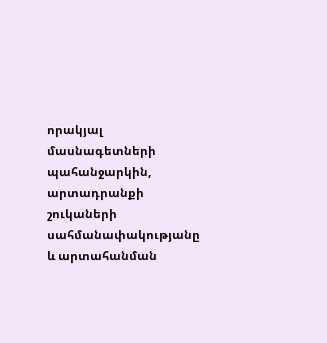որակյալ մասնագետների պահանջարկին, արտադրանքի շուկաների սահմանափակությանը և արտահանման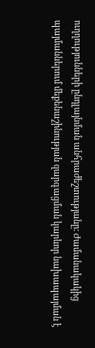ուղղությունների ընդլայնման անհրաժեշտությանը։ Ժամանակակից պայմաններում մեքենաշինության զարգացման կարևոր նախապայման է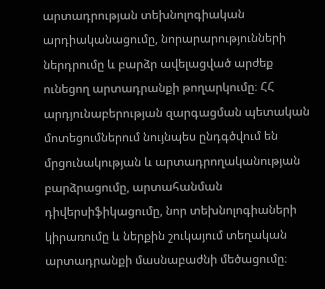արտադրության տեխնոլոգիական արդիականացումը, նորարարությունների ներդրումը և բարձր ավելացված արժեք ունեցող արտադրանքի թողարկումը։ ՀՀ արդյունաբերության զարգացման պետական մոտեցումներում նույնպես ընդգծվում են մրցունակության և արտադրողականության բարձրացումը, արտահանման դիվերսիֆիկացումը, նոր տեխնոլոգիաների կիրառումը և ներքին շուկայում տեղական արտադրանքի մասնաբաժնի մեծացումը։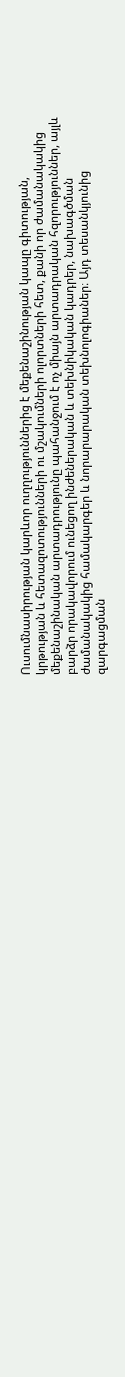Ուսումնասիրության կարևոր ուղղություններից է մեքենաշինության կապը գիտության, կրթության և հետազոտությունների ու մշակումների ոլորտների հետ, քանի որ ժամանակակից մեքենաշինական արտադրությունը պահանջում է ոչ միայն արտադրական հզորություններ, այլև բարձր որակավորում ունեցող ինժեներական և տեխնիկական կադրեր, նախագծման ժամանակակից համակարգեր և նորարարական տեխնոլոգիաներ։ Այդ տեսանկյունից զարգացման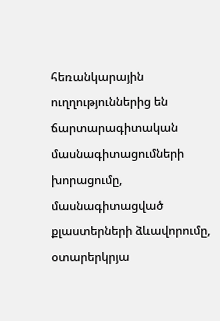հեռանկարային ուղղություններից են ճարտարագիտական մասնագիտացումների խորացումը, մասնագիտացված քլաստերների ձևավորումը, օտարերկրյա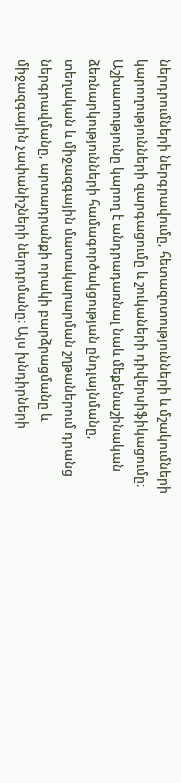ներդրումների ներգրավումը, հետազոտությունների և մշակումների կարողությունների զարգացումը և շուկաների դիվերսիֆիկացումը։ Աշխատությունը կարող է անդրադառնալ նաև մեքենաշինական ձեռնարկությունների համագործակցության ընդլայնմանը, տեղական և միջազգային մատակարարման շղթաներում դրանց ներգրավմանը, արտադրանքի որակի բարձրացմանը և միջազգային չափանիշների ներդրմանը։ Այս խնդիրների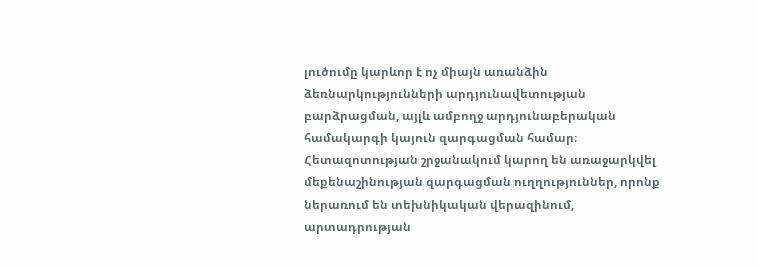լուծումը կարևոր է ոչ միայն առանձին ձեռնարկությունների արդյունավետության բարձրացման, այլև ամբողջ արդյունաբերական համակարգի կայուն զարգացման համար։ Հետազոտության շրջանակում կարող են առաջարկվել մեքենաշինության զարգացման ուղղություններ, որոնք ներառում են տեխնիկական վերազինում, արտադրության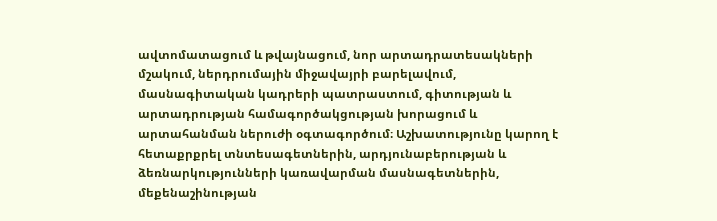ավտոմատացում և թվայնացում, նոր արտադրատեսակների մշակում, ներդրումային միջավայրի բարելավում, մասնագիտական կադրերի պատրաստում, գիտության և արտադրության համագործակցության խորացում և արտահանման ներուժի օգտագործում։ Աշխատությունը կարող է հետաքրքրել տնտեսագետներին, արդյունաբերության և ձեռնարկությունների կառավարման մասնագետներին, մեքենաշինության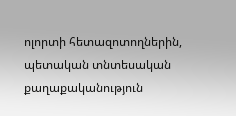ոլորտի հետազոտողներին, պետական տնտեսական քաղաքականություն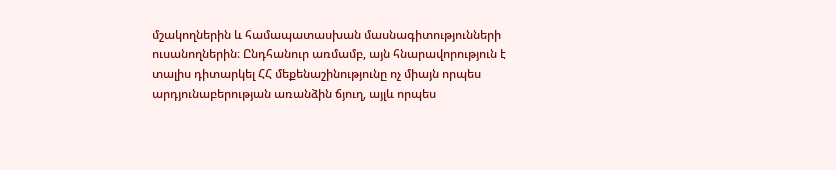մշակողներին և համապատասխան մասնագիտությունների ուսանողներին։ Ընդհանուր առմամբ, այն հնարավորություն է տալիս դիտարկել ՀՀ մեքենաշինությունը ոչ միայն որպես արդյունաբերության առանձին ճյուղ, այլև որպես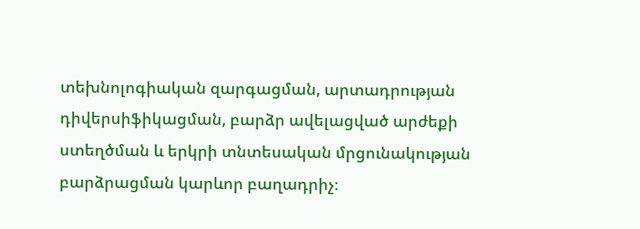տեխնոլոգիական զարգացման, արտադրության դիվերսիֆիկացման, բարձր ավելացված արժեքի ստեղծման և երկրի տնտեսական մրցունակության բարձրացման կարևոր բաղադրիչ։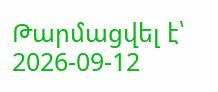Թարմացվել է՝ 2026-09-12